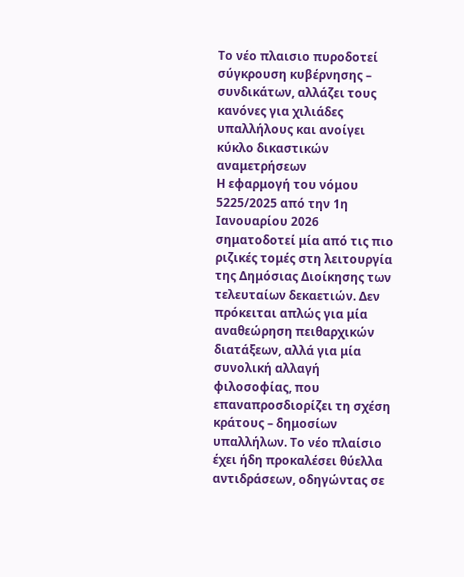Το νέο πλαισιο πυροδοτεί σύγκρουση κυβέρνησης – συνδικάτων, αλλάζει τους κανόνες για χιλιάδες υπαλλήλους και ανοίγει κύκλο δικαστικών αναμετρήσεων
Η εφαρμογή του νόμου 5225/2025 από την 1η Ιανουαρίου 2026 σηματοδοτεί μία από τις πιο ριζικές τομές στη λειτουργία της Δημόσιας Διοίκησης των τελευταίων δεκαετιών. Δεν πρόκειται απλώς για μία αναθεώρηση πειθαρχικών διατάξεων, αλλά για μία συνολική αλλαγή φιλοσοφίας, που επαναπροσδιορίζει τη σχέση κράτους – δημοσίων υπαλλήλων. Το νέο πλαίσιο έχει ήδη προκαλέσει θύελλα αντιδράσεων, οδηγώντας σε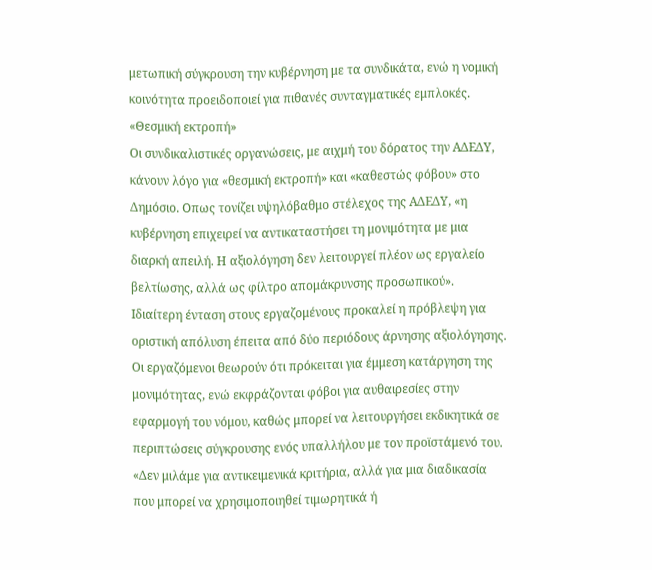μετωπική σύγκρουση την κυβέρνηση με τα συνδικάτα, ενώ η νομική κοινότητα προειδοποιεί για πιθανές συνταγματικές εμπλοκές.
«Θεσμική εκτροπή»
Οι συνδικαλιστικές οργανώσεις, με αιχμή του δόρατος την ΑΔΕΔΥ, κάνουν λόγο για «θεσμική εκτροπή» και «καθεστώς φόβου» στο Δημόσιο. Οπως τονίζει υψηλόβαθμο στέλεχος της ΑΔΕΔΥ, «η κυβέρνηση επιχειρεί να αντικαταστήσει τη μονιμότητα με μια διαρκή απειλή. Η αξιολόγηση δεν λειτουργεί πλέον ως εργαλείο βελτίωσης, αλλά ως φίλτρο απομάκρυνσης προσωπικού». Ιδιαίτερη ένταση στους εργαζομένους προκαλεί η πρόβλεψη για οριστική απόλυση έπειτα από δύο περιόδους άρνησης αξιολόγησης.
Οι εργαζόμενοι θεωρούν ότι πρόκειται για έμμεση κατάργηση της μονιμότητας, ενώ εκφράζονται φόβοι για αυθαιρεσίες στην εφαρμογή του νόμου, καθώς μπορεί να λειτουργήσει εκδικητικά σε περιπτώσεις σύγκρουσης ενός υπαλλήλου με τον προϊστάμενό του. «Δεν μιλάμε για αντικειμενικά κριτήρια, αλλά για μια διαδικασία που μπορεί να χρησιμοποιηθεί τιμωρητικά ή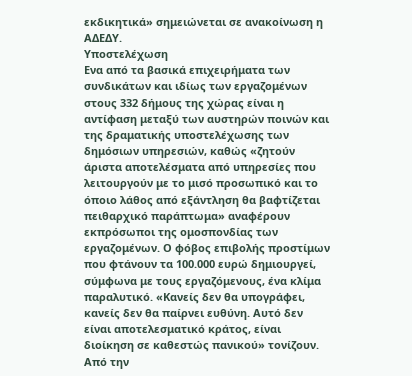εκδικητικά» σημειώνεται σε ανακοίνωση η ΑΔΕΔΥ.
Υποστελέχωση
Ενα από τα βασικά επιχειρήματα των συνδικάτων και ιδίως των εργαζομένων στους 332 δήμους της χώρας είναι η αντίφαση μεταξύ των αυστηρών ποινών και της δραματικής υποστελέχωσης των δημόσιων υπηρεσιών, καθώς «ζητούν άριστα αποτελέσματα από υπηρεσίες που λειτουργούν με το μισό προσωπικό και το όποιο λάθος από εξάντληση θα βαφτίζεται πειθαρχικό παράπτωμα» αναφέρουν εκπρόσωποι της ομοσπονδίας των εργαζομένων. Ο φόβος επιβολής προστίμων που φτάνουν τα 100.000 ευρώ δημιουργεί, σύμφωνα με τους εργαζόμενους, ένα κλίμα παραλυτικό. «Κανείς δεν θα υπογράφει, κανείς δεν θα παίρνει ευθύνη. Αυτό δεν είναι αποτελεσματικό κράτος, είναι διοίκηση σε καθεστώς πανικού» τονίζουν.
Από την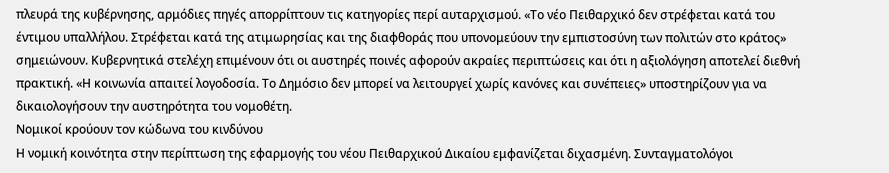πλευρά της κυβέρνησης, αρμόδιες πηγές απορρίπτουν τις κατηγορίες περί αυταρχισμού. «Το νέο Πειθαρχικό δεν στρέφεται κατά του έντιμου υπαλλήλου. Στρέφεται κατά της ατιμωρησίας και της διαφθοράς που υπονομεύουν την εμπιστοσύνη των πολιτών στο κράτος» σημειώνουν. Κυβερνητικά στελέχη επιμένουν ότι οι αυστηρές ποινές αφορούν ακραίες περιπτώσεις και ότι η αξιολόγηση αποτελεί διεθνή πρακτική. «Η κοινωνία απαιτεί λογοδοσία. Το Δημόσιο δεν μπορεί να λειτουργεί χωρίς κανόνες και συνέπειες» υποστηρίζουν για να δικαιολογήσουν την αυστηρότητα του νομοθέτη.
Νομικοί κρούουν τον κώδωνα του κινδύνου
Η νομική κοινότητα στην περίπτωση της εφαρμογής του νέου Πειθαρχικού Δικαίου εμφανίζεται διχασμένη. Συνταγματολόγοι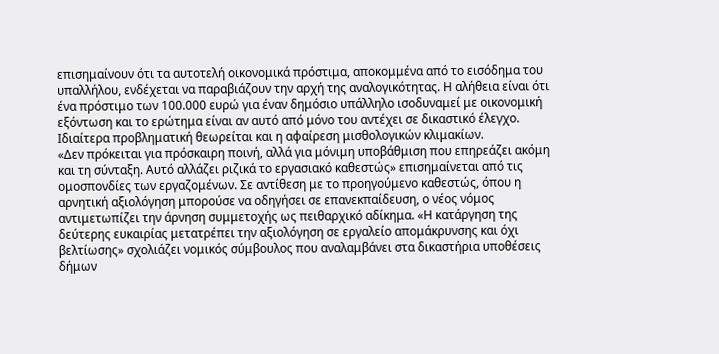επισημαίνουν ότι τα αυτοτελή οικονομικά πρόστιμα, αποκομμένα από το εισόδημα του υπαλλήλου, ενδέχεται να παραβιάζουν την αρχή της αναλογικότητας. Η αλήθεια είναι ότι ένα πρόστιμο των 100.000 ευρώ για έναν δημόσιο υπάλληλο ισοδυναμεί με οικονομική εξόντωση και το ερώτημα είναι αν αυτό από μόνο του αντέχει σε δικαστικό έλεγχο. Ιδιαίτερα προβληματική θεωρείται και η αφαίρεση μισθολογικών κλιμακίων.
«Δεν πρόκειται για πρόσκαιρη ποινή, αλλά για μόνιμη υποβάθμιση που επηρεάζει ακόμη και τη σύνταξη. Αυτό αλλάζει ριζικά το εργασιακό καθεστώς» επισημαίνεται από τις ομοσπονδίες των εργαζομένων. Σε αντίθεση με το προηγούμενο καθεστώς, όπου η αρνητική αξιολόγηση μπορούσε να οδηγήσει σε επανεκπαίδευση, ο νέος νόμος αντιμετωπίζει την άρνηση συμμετοχής ως πειθαρχικό αδίκημα. «Η κατάργηση της δεύτερης ευκαιρίας μετατρέπει την αξιολόγηση σε εργαλείο απομάκρυνσης και όχι βελτίωσης» σχολιάζει νομικός σύμβουλος που αναλαμβάνει στα δικαστήρια υποθέσεις δήμων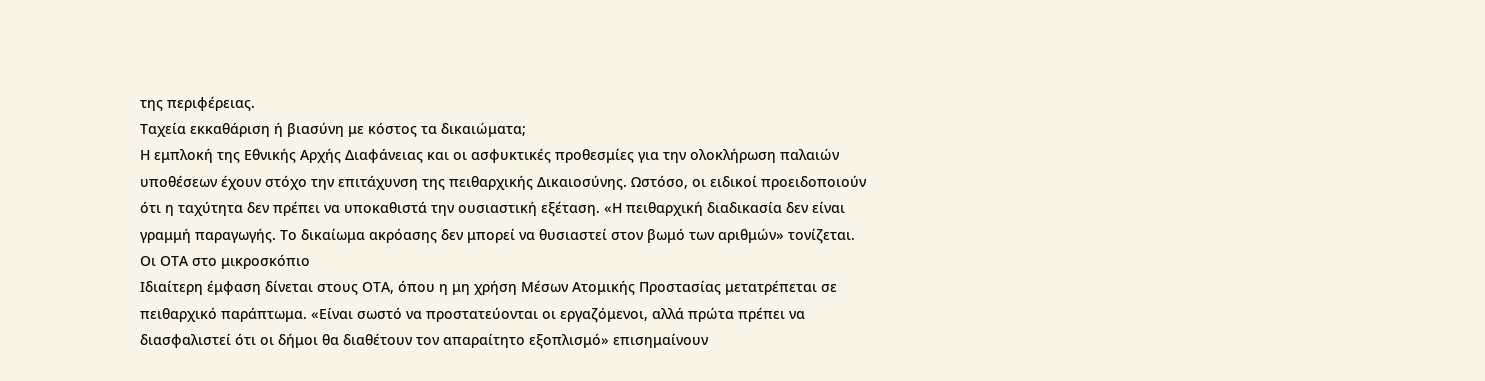της περιφέρειας.
Ταχεία εκκαθάριση ή βιασύνη με κόστος τα δικαιώματα;
Η εμπλοκή της Εθνικής Αρχής Διαφάνειας και οι ασφυκτικές προθεσμίες για την ολοκλήρωση παλαιών υποθέσεων έχουν στόχο την επιτάχυνση της πειθαρχικής Δικαιοσύνης. Ωστόσο, οι ειδικοί προειδοποιούν ότι η ταχύτητα δεν πρέπει να υποκαθιστά την ουσιαστική εξέταση. «Η πειθαρχική διαδικασία δεν είναι γραμμή παραγωγής. Το δικαίωμα ακρόασης δεν μπορεί να θυσιαστεί στον βωμό των αριθμών» τονίζεται.
Οι ΟΤΑ στο μικροσκόπιο
Ιδιαίτερη έμφαση δίνεται στους ΟΤΑ, όπου η μη χρήση Μέσων Ατομικής Προστασίας μετατρέπεται σε πειθαρχικό παράπτωμα. «Είναι σωστό να προστατεύονται οι εργαζόμενοι, αλλά πρώτα πρέπει να διασφαλιστεί ότι οι δήμοι θα διαθέτουν τον απαραίτητο εξοπλισμό» επισημαίνουν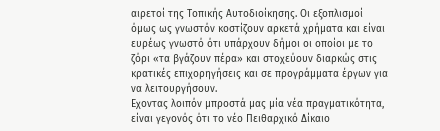αιρετοί της Τοπικής Αυτοδιοίκησης. Οι εξοπλισμοί όμως ως γνωστόν κοστίζουν αρκετά χρήματα και είναι ευρέως γνωστό ότι υπάρχουν δήμοι οι οποίοι με το ζόρι «τα βγάζουν πέρα» και στοχεύουν διαρκώς στις κρατικές επιχορηγήσεις και σε προγράμματα έργων για να λειτουργήσουν.
Εχοντας λοιπόν μπροστά μας μία νέα πραγματικότητα, είναι γεγονός ότι το νέο Πειθαρχικό Δίκαιο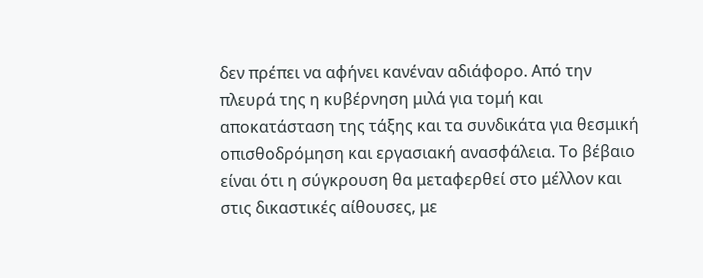δεν πρέπει να αφήνει κανέναν αδιάφορο. Από την πλευρά της η κυβέρνηση μιλά για τομή και αποκατάσταση της τάξης και τα συνδικάτα για θεσμική οπισθοδρόμηση και εργασιακή ανασφάλεια. Το βέβαιο είναι ότι η σύγκρουση θα μεταφερθεί στο μέλλον και στις δικαστικές αίθουσες, με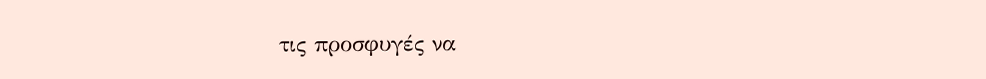τις προσφυγές να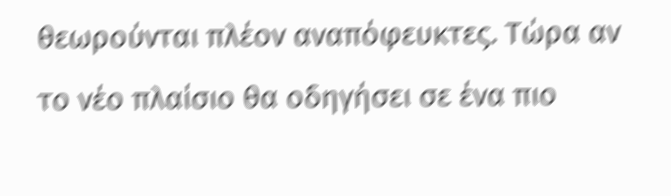θεωρούνται πλέον αναπόφευκτες. Τώρα αν το νέο πλαίσιο θα οδηγήσει σε ένα πιο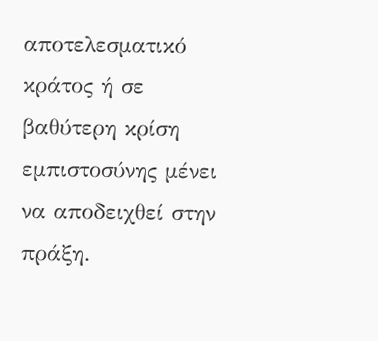αποτελεσματικό κράτος ή σε βαθύτερη κρίση εμπιστοσύνης μένει να αποδειχθεί στην πράξη.